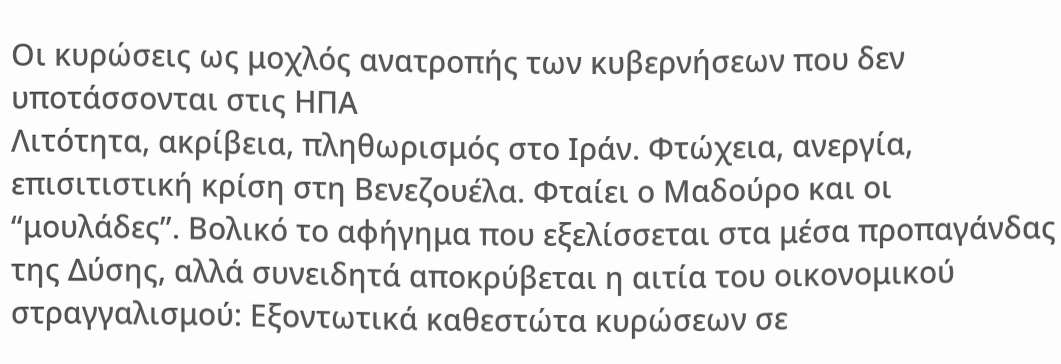Οι κυρώσεις ως μοχλός ανατροπής των κυβερνήσεων που δεν υποτάσσονται στις ΗΠΑ
Λιτότητα, ακρίβεια, πληθωρισμός στο Ιράν. Φτώχεια, ανεργία, επισιτιστική κρίση στη Βενεζουέλα. Φταίει ο Μαδούρο και οι “μουλάδες”. Βολικό το αφήγημα που εξελίσσεται στα μέσα προπαγάνδας της Δύσης, αλλά συνειδητά αποκρύβεται η αιτία του οικονομικού στραγγαλισμού: Εξοντωτικά καθεστώτα κυρώσεων σε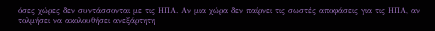όσες χώρες δεν συντάσσονται με τις ΗΠΑ. Αν μια χώρα δεν παίρνει τις σωστές αποφάσεις για τις ΗΠΑ, αν τολμήσει να ακολουθήσει ανεξάρτητη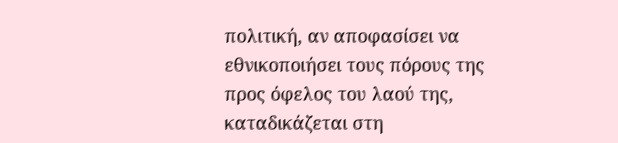πολιτική, αν αποφασίσει να εθνικοποιήσει τους πόρους της προς όφελος του λαού της, καταδικάζεται στη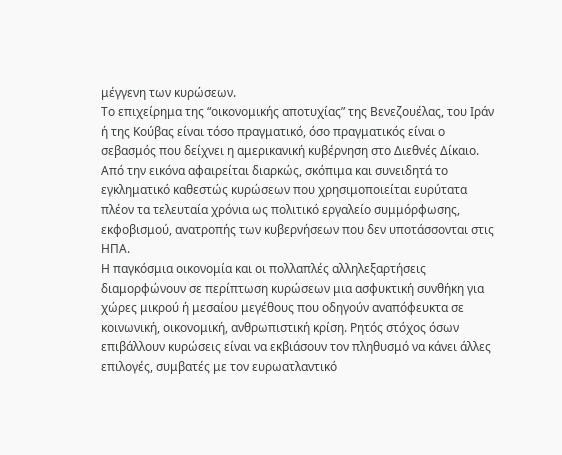μέγγενη των κυρώσεων.
Το επιχείρημα της “οικονομικής αποτυχίας” της Βενεζουέλας, του Ιράν ή της Κούβας είναι τόσο πραγματικό, όσο πραγματικός είναι ο σεβασμός που δείχνει η αμερικανική κυβέρνηση στο Διεθνές Δίκαιο. Από την εικόνα αφαιρείται διαρκώς, σκόπιμα και συνειδητά το εγκληματικό καθεστώς κυρώσεων που χρησιμοποιείται ευρύτατα πλέον τα τελευταία χρόνια ως πολιτικό εργαλείο συμμόρφωσης, εκφοβισμού, ανατροπής των κυβερνήσεων που δεν υποτάσσονται στις ΗΠΑ.
Η παγκόσμια οικονομία και οι πολλαπλές αλληλεξαρτήσεις διαμορφώνουν σε περίπτωση κυρώσεων μια ασφυκτική συνθήκη για χώρες μικρού ή μεσαίου μεγέθους που οδηγούν αναπόφευκτα σε κοινωνική, οικονομική, ανθρωπιστική κρίση. Ρητός στόχος όσων επιβάλλουν κυρώσεις είναι να εκβιάσουν τον πληθυσμό να κάνει άλλες επιλογές, συμβατές με τον ευρωατλαντικό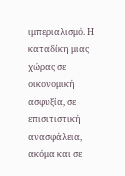ιμπεριαλισμό. Η καταδίκη μιας χώρας σε οικονομική ασφυξία, σε επισιτιστική ανασφάλεια, ακόμα και σε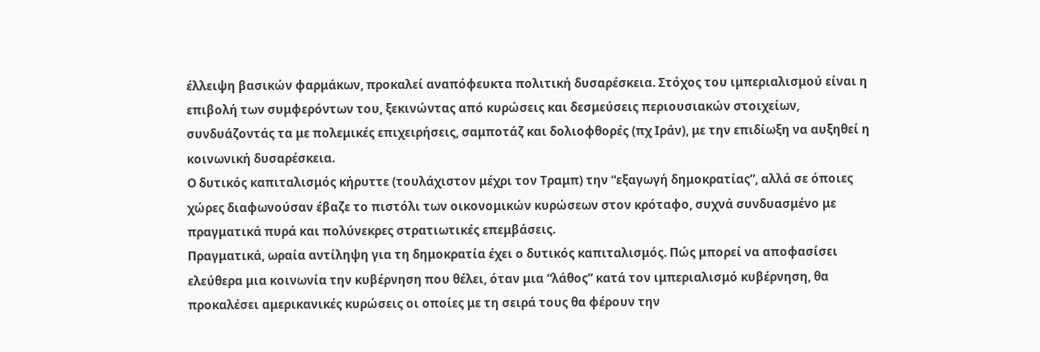έλλειψη βασικών φαρμάκων, προκαλεί αναπόφευκτα πολιτική δυσαρέσκεια. Στόχος του ιμπεριαλισμού είναι η επιβολή των συμφερόντων του, ξεκινώντας από κυρώσεις και δεσμεύσεις περιουσιακών στοιχείων, συνδυάζοντάς τα με πολεμικές επιχειρήσεις, σαμποτάζ και δολιοφθορές (πχ Ιράν), με την επιδίωξη να αυξηθεί η κοινωνική δυσαρέσκεια.
Ο δυτικός καπιταλισμός κήρυττε (τουλάχιστον μέχρι τον Τραμπ) την “εξαγωγή δημοκρατίας”, αλλά σε όποιες χώρες διαφωνούσαν έβαζε το πιστόλι των οικονομικών κυρώσεων στον κρόταφο, συχνά συνδυασμένο με πραγματικά πυρά και πολύνεκρες στρατιωτικές επεμβάσεις.
Πραγματικά, ωραία αντίληψη για τη δημοκρατία έχει ο δυτικός καπιταλισμός. Πώς μπορεί να αποφασίσει ελεύθερα μια κοινωνία την κυβέρνηση που θέλει, όταν μια “λάθος” κατά τον ιμπεριαλισμό κυβέρνηση, θα προκαλέσει αμερικανικές κυρώσεις οι οποίες με τη σειρά τους θα φέρουν την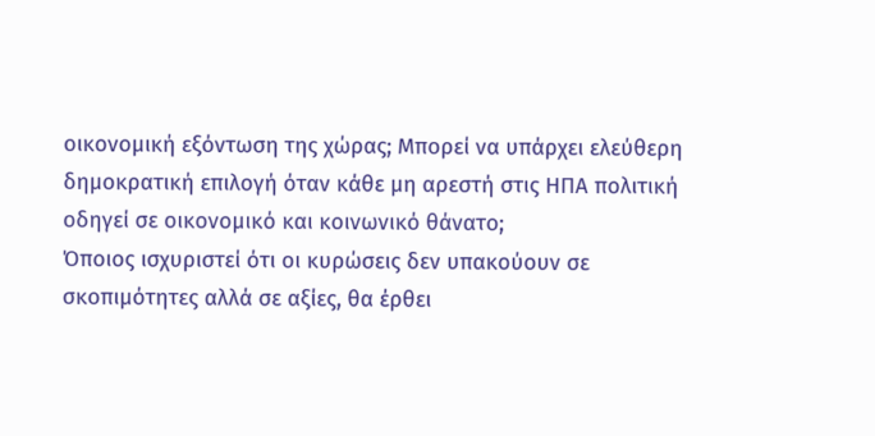οικονομική εξόντωση της χώρας; Μπορεί να υπάρχει ελεύθερη δημοκρατική επιλογή όταν κάθε μη αρεστή στις ΗΠΑ πολιτική οδηγεί σε οικονομικό και κοινωνικό θάνατο;
Όποιος ισχυριστεί ότι οι κυρώσεις δεν υπακούουν σε σκοπιμότητες αλλά σε αξίες, θα έρθει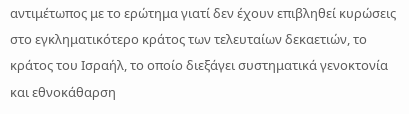αντιμέτωπος με το ερώτημα γιατί δεν έχουν επιβληθεί κυρώσεις στο εγκληματικότερο κράτος των τελευταίων δεκαετιών, το κράτος του Ισραήλ, το οποίο διεξάγει συστηματικά γενοκτονία και εθνοκάθαρση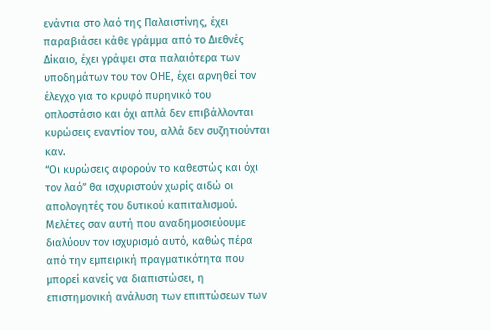ενάντια στο λαό της Παλαιστίνης, έχει παραβιάσει κάθε γράμμα από το Διεθνές Δίκαιο, έχει γράψει στα παλαιότερα των υποδημάτων του τον ΟΗΕ, έχει αρνηθεί τον έλεγχο για το κρυφό πυρηνικό του οπλοστάσιο και όχι απλά δεν επιβάλλονται κυρώσεις εναντίον του, αλλά δεν συζητιούνται καν.
“Οι κυρώσεις αφορούν το καθεστώς και όχι τον λαό” θα ισχυριστούν χωρίς αιδώ οι απολογητές του δυτικού καπιταλισμού. Μελέτες σαν αυτή που αναδημοσιεύουμε διαλύουν τον ισχυρισμό αυτό, καθώς πέρα από την εμπειρική πραγματικότητα που μπορεί κανείς να διαπιστώσει, η επιστημονική ανάλυση των επιπτώσεων των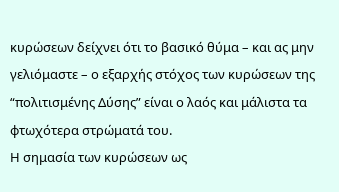κυρώσεων δείχνει ότι το βασικό θύμα – και ας μην γελιόμαστε – ο εξαρχής στόχος των κυρώσεων της “πολιτισμένης Δύσης” είναι ο λαός και μάλιστα τα φτωχότερα στρώματά του.
Η σημασία των κυρώσεων ως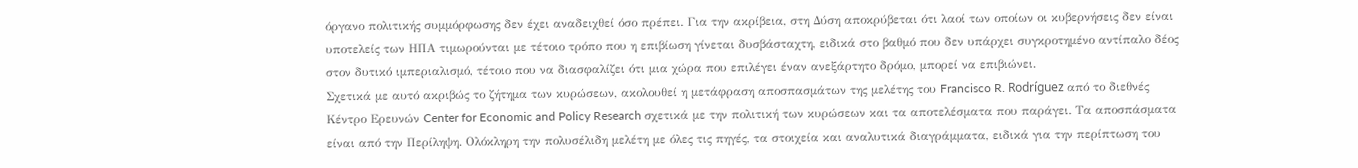όργανο πολιτικής συμμόρφωσης δεν έχει αναδειχθεί όσο πρέπει. Για την ακρίβεια, στη Δύση αποκρύβεται ότι λαοί των οποίων οι κυβερνήσεις δεν είναι υποτελείς των ΗΠΑ τιμωρούνται με τέτοιο τρόπο που η επιβίωση γίνεται δυσβάσταχτη, ειδικά στο βαθμό που δεν υπάρχει συγκροτημένο αντίπαλο δέος στον δυτικό ιμπεριαλισμό, τέτοιο που να διασφαλίζει ότι μια χώρα που επιλέγει έναν ανεξάρτητο δρόμο, μπορεί να επιβιώνει.
Σχετικά με αυτό ακριβώς το ζήτημα των κυρώσεων, ακολουθεί η μετάφραση αποσπασμάτων της μελέτης του Francisco R. Rodríguez από το διεθνές Κέντρο Ερευνών Center for Economic and Policy Research σχετικά με την πολιτική των κυρώσεων και τα αποτελέσματα που παράγει. Τα αποσπάσματα είναι από την Περίληψη. Ολόκληρη την πολυσέλιδη μελέτη με όλες τις πηγές, τα στοιχεία και αναλυτικά διαγράμματα, ειδικά για την περίπτωση του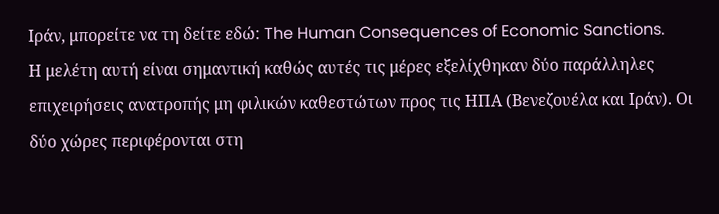Ιράν, μπορείτε να τη δείτε εδώ: The Human Consequences of Economic Sanctions.
Η μελέτη αυτή είναι σημαντική καθώς αυτές τις μέρες εξελίχθηκαν δύο παράλληλες επιχειρήσεις ανατροπής μη φιλικών καθεστώτων προς τις ΗΠΑ (Βενεζουέλα και Ιράν). Οι δύο χώρες περιφέρονται στη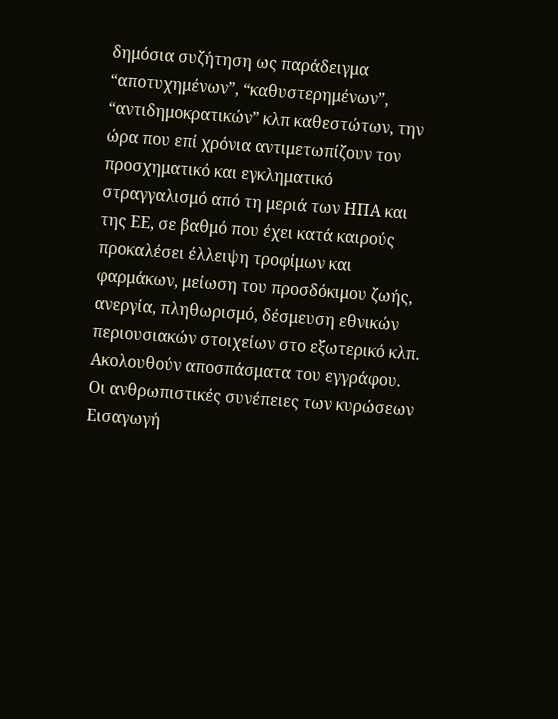δημόσια συζήτηση ως παράδειγμα “αποτυχημένων”, “καθυστερημένων”, “αντιδημοκρατικών” κλπ καθεστώτων, την ώρα που επί χρόνια αντιμετωπίζουν τον προσχηματικό και εγκληματικό στραγγαλισμό από τη μεριά των ΗΠΑ και της ΕΕ, σε βαθμό που έχει κατά καιρούς προκαλέσει έλλειψη τροφίμων και φαρμάκων, μείωση του προσδόκιμου ζωής, ανεργία, πληθωρισμό, δέσμευση εθνικών περιουσιακών στοιχείων στο εξωτερικό κλπ. Ακολουθούν αποσπάσματα του εγγράφου.
Οι ανθρωπιστικές συνέπειες των κυρώσεων
Εισαγωγή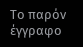Το παρόν έγγραφο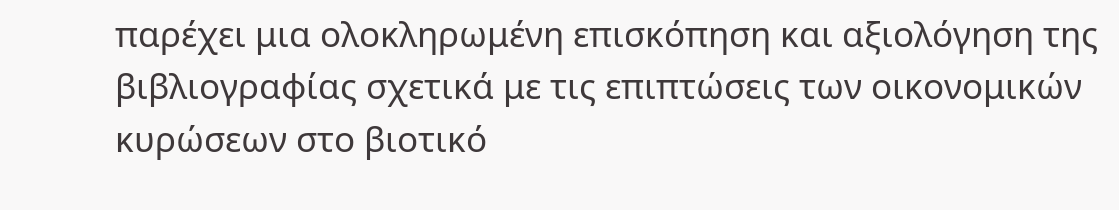παρέχει μια ολοκληρωμένη επισκόπηση και αξιολόγηση της βιβλιογραφίας σχετικά με τις επιπτώσεις των οικονομικών κυρώσεων στο βιοτικό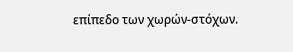επίπεδο των χωρών-στόχων.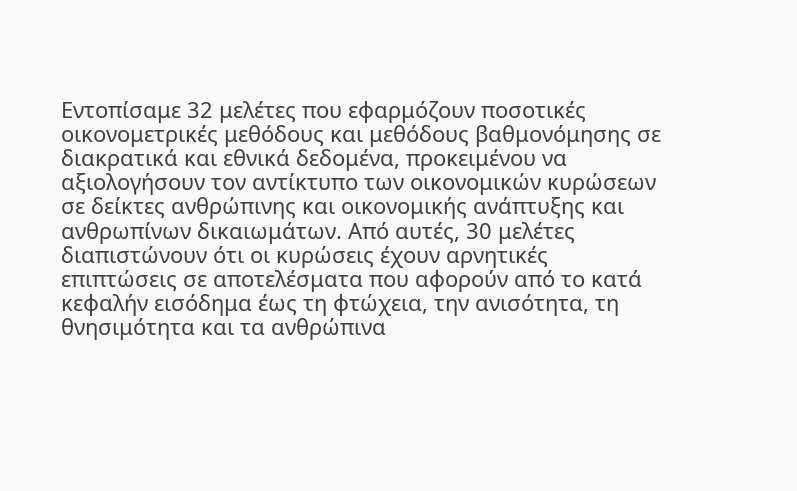Εντοπίσαμε 32 μελέτες που εφαρμόζουν ποσοτικές οικονομετρικές μεθόδους και μεθόδους βαθμονόμησης σε διακρατικά και εθνικά δεδομένα, προκειμένου να αξιολογήσουν τον αντίκτυπο των οικονομικών κυρώσεων σε δείκτες ανθρώπινης και οικονομικής ανάπτυξης και ανθρωπίνων δικαιωμάτων. Από αυτές, 30 μελέτες διαπιστώνουν ότι οι κυρώσεις έχουν αρνητικές επιπτώσεις σε αποτελέσματα που αφορούν από το κατά κεφαλήν εισόδημα έως τη φτώχεια, την ανισότητα, τη θνησιμότητα και τα ανθρώπινα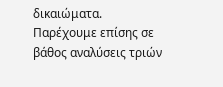δικαιώματα. Παρέχουμε επίσης σε βάθος αναλύσεις τριών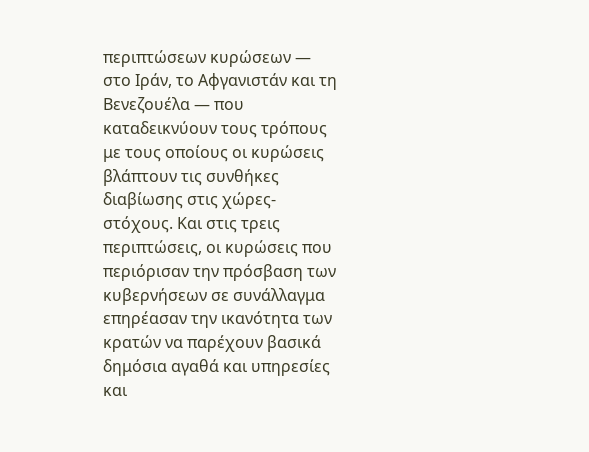περιπτώσεων κυρώσεων — στο Ιράν, το Αφγανιστάν και τη Βενεζουέλα — που καταδεικνύουν τους τρόπους με τους οποίους οι κυρώσεις βλάπτουν τις συνθήκες διαβίωσης στις χώρες-στόχους. Και στις τρεις περιπτώσεις, οι κυρώσεις που περιόρισαν την πρόσβαση των κυβερνήσεων σε συνάλλαγμα επηρέασαν την ικανότητα των κρατών να παρέχουν βασικά δημόσια αγαθά και υπηρεσίες και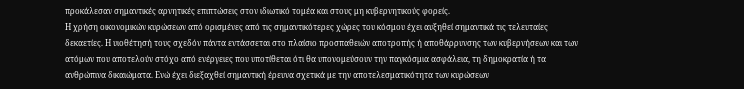προκάλεσαν σημαντικές αρνητικές επιπτώσεις στον ιδιωτικό τομέα και στους μη κυβερνητικούς φορείς.
Η χρήση οικονομικών κυρώσεων από ορισμένες από τις σημαντικότερες χώρες του κόσμου έχει αυξηθεί σημαντικά τις τελευταίες δεκαετίες. Η υιοθέτησή τους σχεδόν πάντα εντάσσεται στο πλαίσιο προσπαθειών αποτροπής ή αποθάρρυνσης των κυβερνήσεων και των ατόμων που αποτελούν στόχο από ενέργειες που υποτίθεται ότι θα υπονομεύσουν την παγκόσμια ασφάλεια, τη δημοκρατία ή τα ανθρώπινα δικαιώματα. Ενώ έχει διεξαχθεί σημαντική έρευνα σχετικά με την αποτελεσματικότητα των κυρώσεων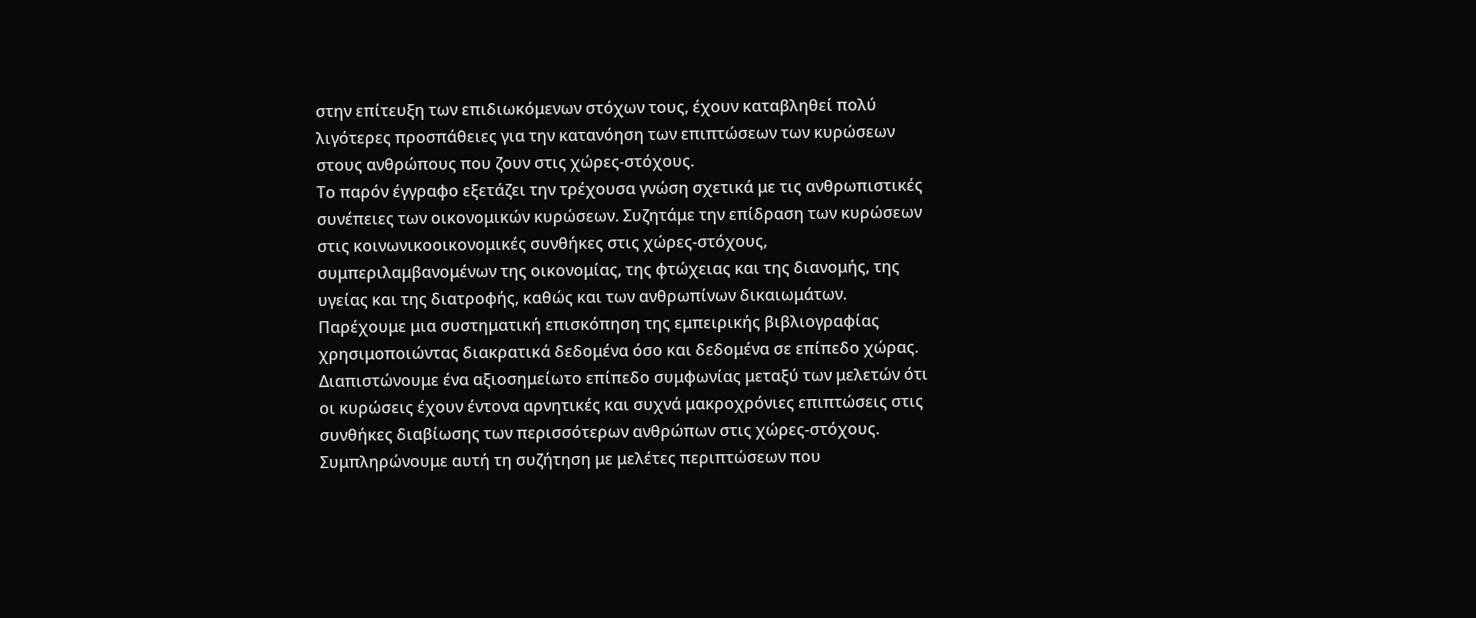στην επίτευξη των επιδιωκόμενων στόχων τους, έχουν καταβληθεί πολύ λιγότερες προσπάθειες για την κατανόηση των επιπτώσεων των κυρώσεων στους ανθρώπους που ζουν στις χώρες-στόχους.
Το παρόν έγγραφο εξετάζει την τρέχουσα γνώση σχετικά με τις ανθρωπιστικές συνέπειες των οικονομικών κυρώσεων. Συζητάμε την επίδραση των κυρώσεων στις κοινωνικοοικονομικές συνθήκες στις χώρες-στόχους, συμπεριλαμβανομένων της οικονομίας, της φτώχειας και της διανομής, της υγείας και της διατροφής, καθώς και των ανθρωπίνων δικαιωμάτων. Παρέχουμε μια συστηματική επισκόπηση της εμπειρικής βιβλιογραφίας χρησιμοποιώντας διακρατικά δεδομένα όσο και δεδομένα σε επίπεδο χώρας. Διαπιστώνουμε ένα αξιοσημείωτο επίπεδο συμφωνίας μεταξύ των μελετών ότι οι κυρώσεις έχουν έντονα αρνητικές και συχνά μακροχρόνιες επιπτώσεις στις συνθήκες διαβίωσης των περισσότερων ανθρώπων στις χώρες-στόχους.
Συμπληρώνουμε αυτή τη συζήτηση με μελέτες περιπτώσεων που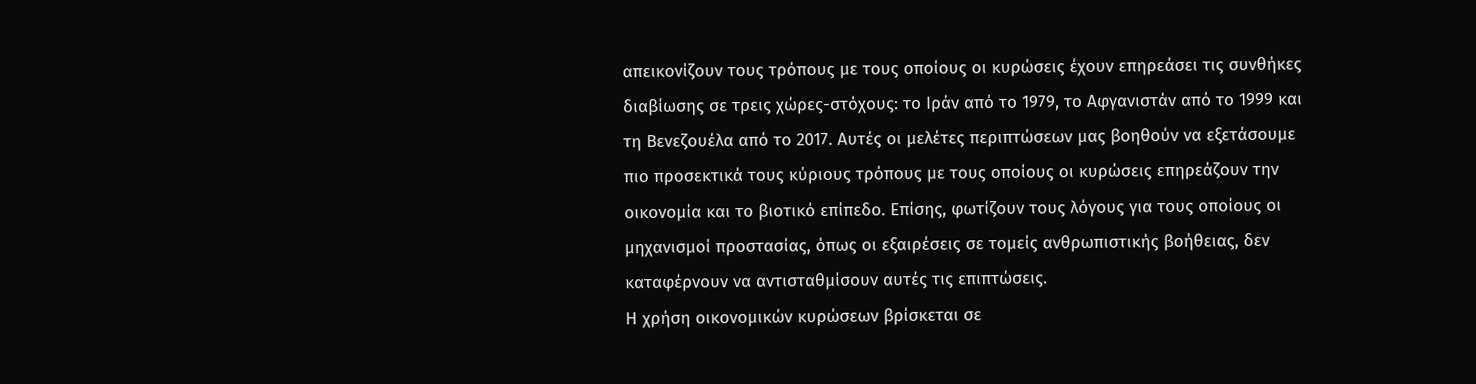απεικονίζουν τους τρόπους με τους οποίους οι κυρώσεις έχουν επηρεάσει τις συνθήκες διαβίωσης σε τρεις χώρες-στόχους: το Ιράν από το 1979, το Αφγανιστάν από το 1999 και τη Βενεζουέλα από το 2017. Αυτές οι μελέτες περιπτώσεων μας βοηθούν να εξετάσουμε πιο προσεκτικά τους κύριους τρόπους με τους οποίους οι κυρώσεις επηρεάζουν την οικονομία και το βιοτικό επίπεδο. Επίσης, φωτίζουν τους λόγους για τους οποίους οι μηχανισμοί προστασίας, όπως οι εξαιρέσεις σε τομείς ανθρωπιστικής βοήθειας, δεν καταφέρνουν να αντισταθμίσουν αυτές τις επιπτώσεις.
Η χρήση οικονομικών κυρώσεων βρίσκεται σε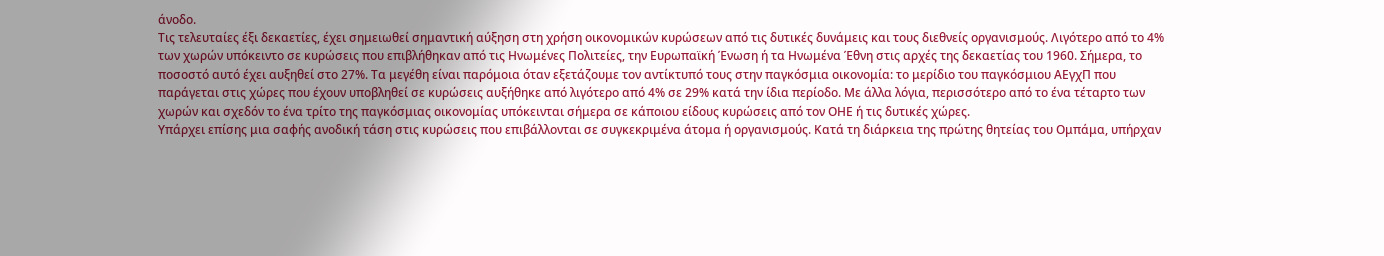άνοδο.
Τις τελευταίες έξι δεκαετίες, έχει σημειωθεί σημαντική αύξηση στη χρήση οικονομικών κυρώσεων από τις δυτικές δυνάμεις και τους διεθνείς οργανισμούς. Λιγότερο από το 4% των χωρών υπόκειντο σε κυρώσεις που επιβλήθηκαν από τις Ηνωμένες Πολιτείες, την Ευρωπαϊκή Ένωση ή τα Ηνωμένα Έθνη στις αρχές της δεκαετίας του 1960. Σήμερα, το ποσοστό αυτό έχει αυξηθεί στο 27%. Τα μεγέθη είναι παρόμοια όταν εξετάζουμε τον αντίκτυπό τους στην παγκόσμια οικονομία: το μερίδιο του παγκόσμιου ΑΕγχΠ που παράγεται στις χώρες που έχουν υποβληθεί σε κυρώσεις αυξήθηκε από λιγότερο από 4% σε 29% κατά την ίδια περίοδο. Με άλλα λόγια, περισσότερο από το ένα τέταρτο των χωρών και σχεδόν το ένα τρίτο της παγκόσμιας οικονομίας υπόκεινται σήμερα σε κάποιου είδους κυρώσεις από τον ΟΗΕ ή τις δυτικές χώρες.
Υπάρχει επίσης μια σαφής ανοδική τάση στις κυρώσεις που επιβάλλονται σε συγκεκριμένα άτομα ή οργανισμούς. Κατά τη διάρκεια της πρώτης θητείας του Ομπάμα, υπήρχαν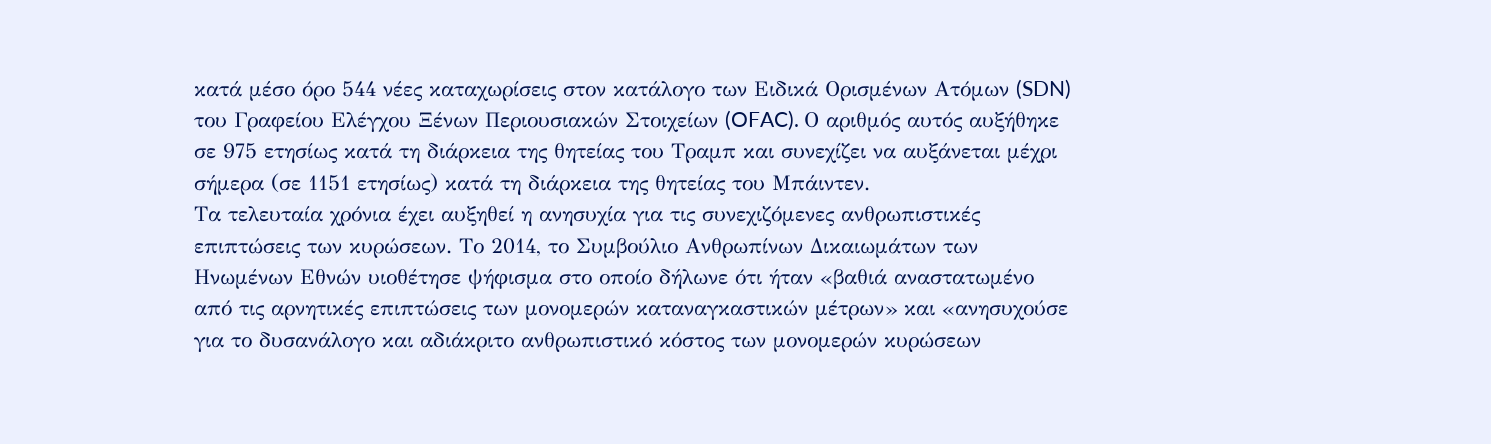κατά μέσο όρο 544 νέες καταχωρίσεις στον κατάλογο των Ειδικά Ορισμένων Ατόμων (SDN) του Γραφείου Ελέγχου Ξένων Περιουσιακών Στοιχείων (OFAC). Ο αριθμός αυτός αυξήθηκε σε 975 ετησίως κατά τη διάρκεια της θητείας του Τραμπ και συνεχίζει να αυξάνεται μέχρι σήμερα (σε 1151 ετησίως) κατά τη διάρκεια της θητείας του Μπάιντεν.
Τα τελευταία χρόνια έχει αυξηθεί η ανησυχία για τις συνεχιζόμενες ανθρωπιστικές επιπτώσεις των κυρώσεων. Το 2014, το Συμβούλιο Ανθρωπίνων Δικαιωμάτων των Ηνωμένων Εθνών υιοθέτησε ψήφισμα στο οποίο δήλωνε ότι ήταν «βαθιά αναστατωμένο από τις αρνητικές επιπτώσεις των μονομερών καταναγκαστικών μέτρων» και «ανησυχούσε για το δυσανάλογο και αδιάκριτο ανθρωπιστικό κόστος των μονομερών κυρώσεων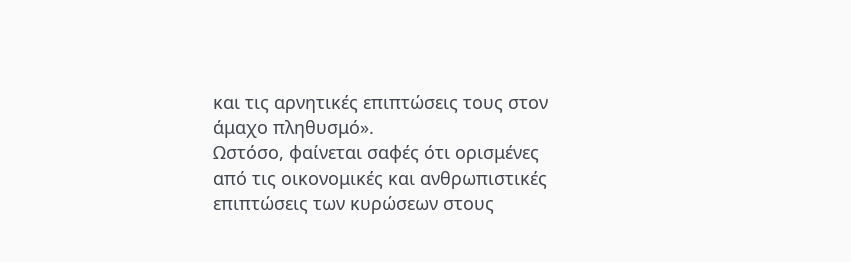και τις αρνητικές επιπτώσεις τους στον άμαχο πληθυσμό».
Ωστόσο, φαίνεται σαφές ότι ορισμένες από τις οικονομικές και ανθρωπιστικές επιπτώσεις των κυρώσεων στους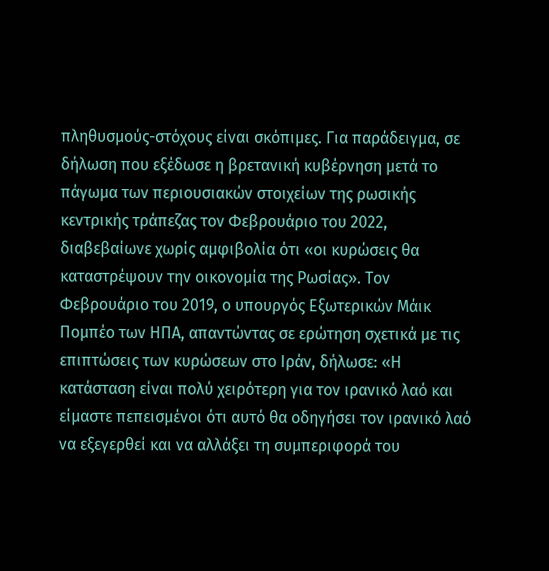πληθυσμούς-στόχους είναι σκόπιμες. Για παράδειγμα, σε δήλωση που εξέδωσε η βρετανική κυβέρνηση μετά το πάγωμα των περιουσιακών στοιχείων της ρωσικής κεντρικής τράπεζας τον Φεβρουάριο του 2022, διαβεβαίωνε χωρίς αμφιβολία ότι «οι κυρώσεις θα καταστρέψουν την οικονομία της Ρωσίας». Τον Φεβρουάριο του 2019, ο υπουργός Εξωτερικών Μάικ Πομπέο των ΗΠΑ, απαντώντας σε ερώτηση σχετικά με τις επιπτώσεις των κυρώσεων στο Ιράν, δήλωσε: «Η κατάσταση είναι πολύ χειρότερη για τον ιρανικό λαό και είμαστε πεπεισμένοι ότι αυτό θα οδηγήσει τον ιρανικό λαό να εξεγερθεί και να αλλάξει τη συμπεριφορά του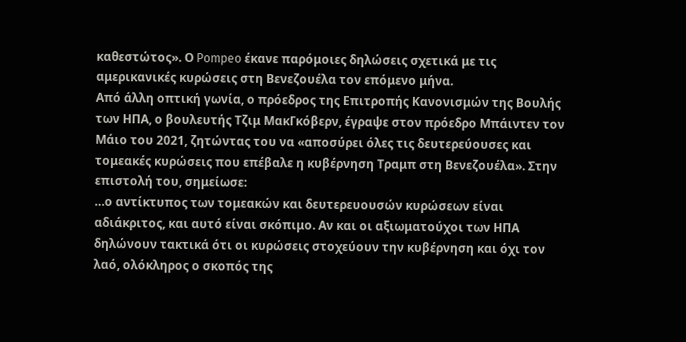καθεστώτος». Ο Pompeo έκανε παρόμοιες δηλώσεις σχετικά με τις αμερικανικές κυρώσεις στη Βενεζουέλα τον επόμενο μήνα.
Από άλλη οπτική γωνία, ο πρόεδρος της Επιτροπής Κανονισμών της Βουλής των ΗΠΑ, ο βουλευτής Τζιμ ΜακΓκόβερν, έγραψε στον πρόεδρο Μπάιντεν τον Μάιο του 2021, ζητώντας του να «αποσύρει όλες τις δευτερεύουσες και τομεακές κυρώσεις που επέβαλε η κυβέρνηση Τραμπ στη Βενεζουέλα». Στην επιστολή του, σημείωσε:
…ο αντίκτυπος των τομεακών και δευτερευουσών κυρώσεων είναι αδιάκριτος, και αυτό είναι σκόπιμο. Αν και οι αξιωματούχοι των ΗΠΑ δηλώνουν τακτικά ότι οι κυρώσεις στοχεύουν την κυβέρνηση και όχι τον λαό, ολόκληρος ο σκοπός της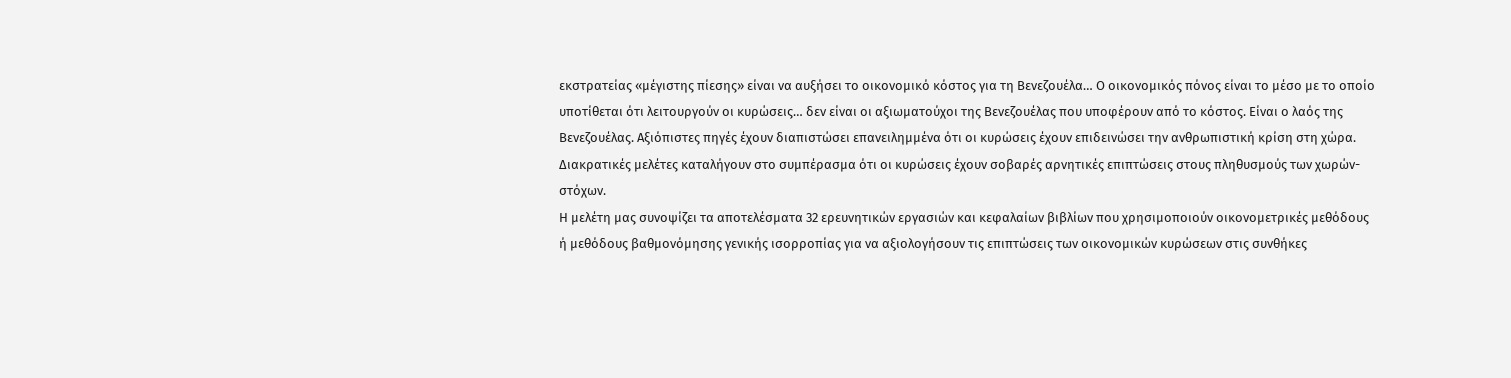εκστρατείας «μέγιστης πίεσης» είναι να αυξήσει το οικονομικό κόστος για τη Βενεζουέλα… Ο οικονομικός πόνος είναι το μέσο με το οποίο υποτίθεται ότι λειτουργούν οι κυρώσεις… δεν είναι οι αξιωματούχοι της Βενεζουέλας που υποφέρουν από το κόστος. Είναι ο λαός της Βενεζουέλας. Αξιόπιστες πηγές έχουν διαπιστώσει επανειλημμένα ότι οι κυρώσεις έχουν επιδεινώσει την ανθρωπιστική κρίση στη χώρα.
Διακρατικές μελέτες καταλήγουν στο συμπέρασμα ότι οι κυρώσεις έχουν σοβαρές αρνητικές επιπτώσεις στους πληθυσμούς των χωρών-στόχων.
Η μελέτη μας συνοψίζει τα αποτελέσματα 32 ερευνητικών εργασιών και κεφαλαίων βιβλίων που χρησιμοποιούν οικονομετρικές μεθόδους ή μεθόδους βαθμονόμησης γενικής ισορροπίας για να αξιολογήσουν τις επιπτώσεις των οικονομικών κυρώσεων στις συνθήκες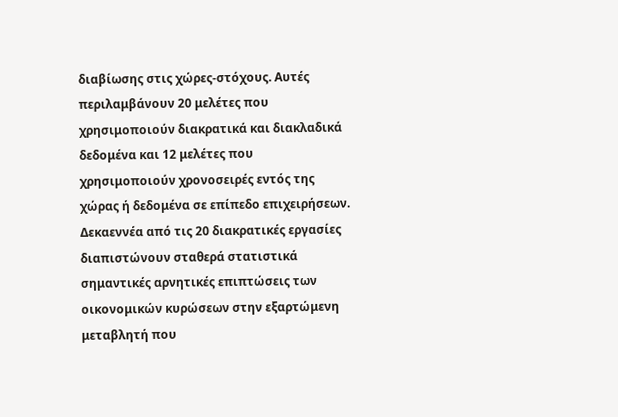διαβίωσης στις χώρες-στόχους. Αυτές περιλαμβάνουν 20 μελέτες που χρησιμοποιούν διακρατικά και διακλαδικά δεδομένα και 12 μελέτες που χρησιμοποιούν χρονοσειρές εντός της χώρας ή δεδομένα σε επίπεδο επιχειρήσεων. Δεκαεννέα από τις 20 διακρατικές εργασίες διαπιστώνουν σταθερά στατιστικά σημαντικές αρνητικές επιπτώσεις των οικονομικών κυρώσεων στην εξαρτώμενη μεταβλητή που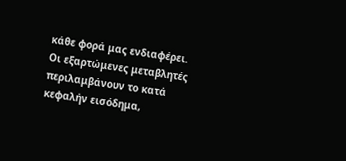κάθε φορά μας ενδιαφέρει. Οι εξαρτώμενες μεταβλητές περιλαμβάνουν το κατά κεφαλήν εισόδημα,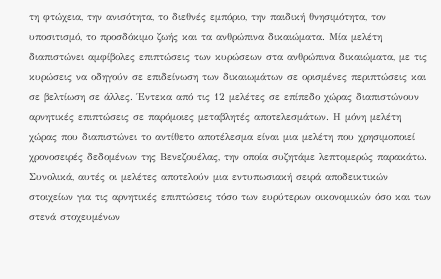τη φτώχεια, την ανισότητα, το διεθνές εμπόριο, την παιδική θνησιμότητα, τον υποσιτισμό, το προσδόκιμο ζωής και τα ανθρώπινα δικαιώματα. Μία μελέτη διαπιστώνει αμφίβολες επιπτώσεις των κυρώσεων στα ανθρώπινα δικαιώματα, με τις κυρώσεις να οδηγούν σε επιδείνωση των δικαιωμάτων σε ορισμένες περιπτώσεις και σε βελτίωση σε άλλες. Έντεκα από τις 12 μελέτες σε επίπεδο χώρας διαπιστώνουν αρνητικές επιπτώσεις σε παρόμοιες μεταβλητές αποτελεσμάτων. Η μόνη μελέτη χώρας που διαπιστώνει το αντίθετο αποτέλεσμα είναι μια μελέτη που χρησιμοποιεί χρονοσειρές δεδομένων της Βενεζουέλας, την οποία συζητάμε λεπτομερώς παρακάτω.
Συνολικά, αυτές οι μελέτες αποτελούν μια εντυπωσιακή σειρά αποδεικτικών στοιχείων για τις αρνητικές επιπτώσεις τόσο των ευρύτερων οικονομικών όσο και των στενά στοχευμένων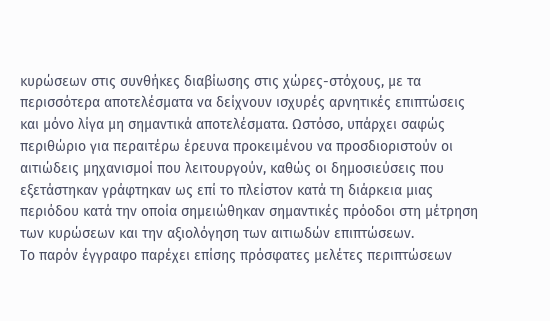κυρώσεων στις συνθήκες διαβίωσης στις χώρες-στόχους, με τα περισσότερα αποτελέσματα να δείχνουν ισχυρές αρνητικές επιπτώσεις και μόνο λίγα μη σημαντικά αποτελέσματα. Ωστόσο, υπάρχει σαφώς περιθώριο για περαιτέρω έρευνα προκειμένου να προσδιοριστούν οι αιτιώδεις μηχανισμοί που λειτουργούν, καθώς οι δημοσιεύσεις που εξετάστηκαν γράφτηκαν ως επί το πλείστον κατά τη διάρκεια μιας περιόδου κατά την οποία σημειώθηκαν σημαντικές πρόοδοι στη μέτρηση των κυρώσεων και την αξιολόγηση των αιτιωδών επιπτώσεων.
Το παρόν έγγραφο παρέχει επίσης πρόσφατες μελέτες περιπτώσεων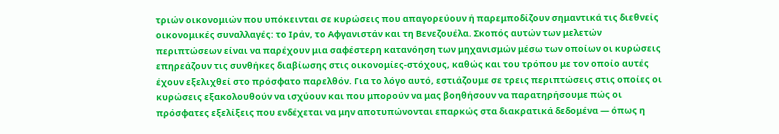τριών οικονομιών που υπόκεινται σε κυρώσεις που απαγορεύουν ή παρεμποδίζουν σημαντικά τις διεθνείς οικονομικές συναλλαγές: το Ιράν, το Αφγανιστάν και τη Βενεζουέλα. Σκοπός αυτών των μελετών περιπτώσεων είναι να παρέχουν μια σαφέστερη κατανόηση των μηχανισμών μέσω των οποίων οι κυρώσεις επηρεάζουν τις συνθήκες διαβίωσης στις οικονομίες-στόχους, καθώς και του τρόπου με τον οποίο αυτές έχουν εξελιχθεί στο πρόσφατο παρελθόν. Για το λόγο αυτό, εστιάζουμε σε τρεις περιπτώσεις στις οποίες οι κυρώσεις εξακολουθούν να ισχύουν και που μπορούν να μας βοηθήσουν να παρατηρήσουμε πώς οι πρόσφατες εξελίξεις που ενδέχεται να μην αποτυπώνονται επαρκώς στα διακρατικά δεδομένα — όπως η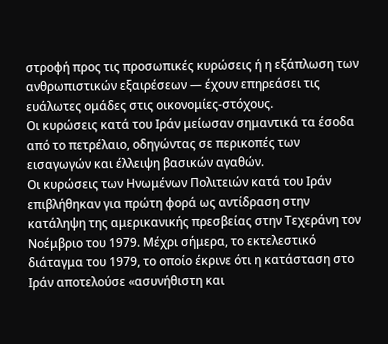στροφή προς τις προσωπικές κυρώσεις ή η εξάπλωση των ανθρωπιστικών εξαιρέσεων — έχουν επηρεάσει τις ευάλωτες ομάδες στις οικονομίες-στόχους.
Οι κυρώσεις κατά του Ιράν μείωσαν σημαντικά τα έσοδα από το πετρέλαιο, οδηγώντας σε περικοπές των εισαγωγών και έλλειψη βασικών αγαθών.
Οι κυρώσεις των Ηνωμένων Πολιτειών κατά του Ιράν επιβλήθηκαν για πρώτη φορά ως αντίδραση στην κατάληψη της αμερικανικής πρεσβείας στην Τεχεράνη τον Νοέμβριο του 1979. Μέχρι σήμερα, το εκτελεστικό διάταγμα του 1979, το οποίο έκρινε ότι η κατάσταση στο Ιράν αποτελούσε «ασυνήθιστη και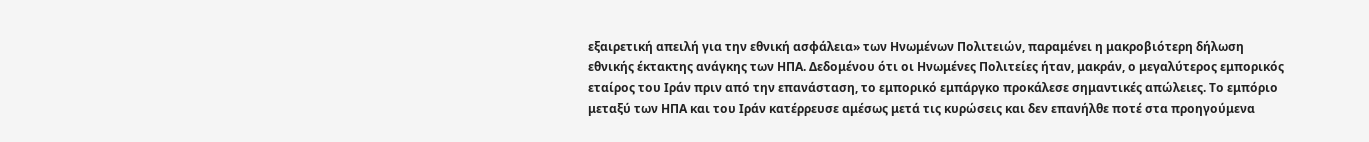εξαιρετική απειλή για την εθνική ασφάλεια» των Ηνωμένων Πολιτειών, παραμένει η μακροβιότερη δήλωση εθνικής έκτακτης ανάγκης των ΗΠΑ. Δεδομένου ότι οι Ηνωμένες Πολιτείες ήταν, μακράν, ο μεγαλύτερος εμπορικός εταίρος του Ιράν πριν από την επανάσταση, το εμπορικό εμπάργκο προκάλεσε σημαντικές απώλειες. Το εμπόριο μεταξύ των ΗΠΑ και του Ιράν κατέρρευσε αμέσως μετά τις κυρώσεις και δεν επανήλθε ποτέ στα προηγούμενα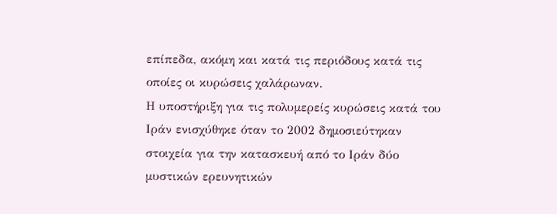επίπεδα, ακόμη και κατά τις περιόδους κατά τις οποίες οι κυρώσεις χαλάρωναν.
Η υποστήριξη για τις πολυμερείς κυρώσεις κατά του Ιράν ενισχύθηκε όταν το 2002 δημοσιεύτηκαν στοιχεία για την κατασκευή από το Ιράν δύο μυστικών ερευνητικών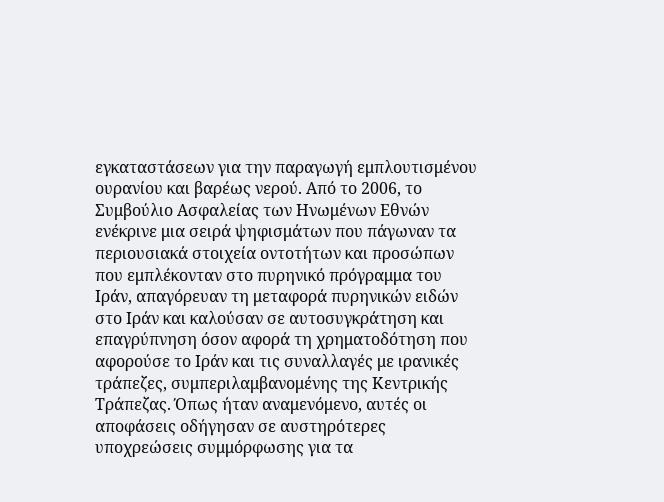εγκαταστάσεων για την παραγωγή εμπλουτισμένου ουρανίου και βαρέως νερού. Από το 2006, το Συμβούλιο Ασφαλείας των Ηνωμένων Εθνών ενέκρινε μια σειρά ψηφισμάτων που πάγωναν τα περιουσιακά στοιχεία οντοτήτων και προσώπων που εμπλέκονταν στο πυρηνικό πρόγραμμα του Ιράν, απαγόρευαν τη μεταφορά πυρηνικών ειδών στο Ιράν και καλούσαν σε αυτοσυγκράτηση και επαγρύπνηση όσον αφορά τη χρηματοδότηση που αφορούσε το Ιράν και τις συναλλαγές με ιρανικές τράπεζες, συμπεριλαμβανομένης της Κεντρικής Τράπεζας. Όπως ήταν αναμενόμενο, αυτές οι αποφάσεις οδήγησαν σε αυστηρότερες υποχρεώσεις συμμόρφωσης για τα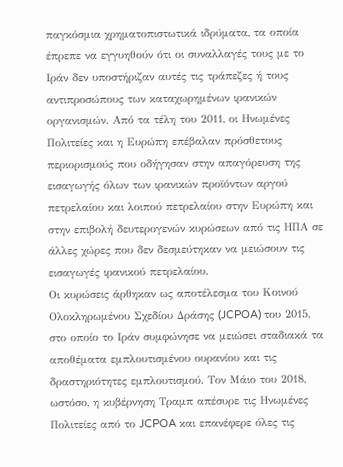παγκόσμια χρηματοπιστωτικά ιδρύματα, τα οποία έπρεπε να εγγυηθούν ότι οι συναλλαγές τους με το Ιράν δεν υποστήριζαν αυτές τις τράπεζες ή τους αντιπροσώπους των καταχωρημένων ιρανικών οργανισμών. Από τα τέλη του 2011, οι Ηνωμένες Πολιτείες και η Ευρώπη επέβαλαν πρόσθετους περιορισμούς που οδήγησαν στην απαγόρευση της εισαγωγής όλων των ιρανικών προϊόντων αργού πετρελαίου και λοιπού πετρελαίου στην Ευρώπη και στην επιβολή δευτερογενών κυρώσεων από τις ΗΠΑ σε άλλες χώρες που δεν δεσμεύτηκαν να μειώσουν τις εισαγωγές ιρανικού πετρελαίου.
Οι κυρώσεις άρθηκαν ως αποτέλεσμα του Κοινού Ολοκληρωμένου Σχεδίου Δράσης (JCPOA) του 2015, στο οποίο το Ιράν συμφώνησε να μειώσει σταδιακά τα αποθέματα εμπλουτισμένου ουρανίου και τις δραστηριότητες εμπλουτισμού. Τον Μάιο του 2018, ωστόσο, η κυβέρνηση Τραμπ απέσυρε τις Ηνωμένες Πολιτείες από το JCPOA και επανέφερε όλες τις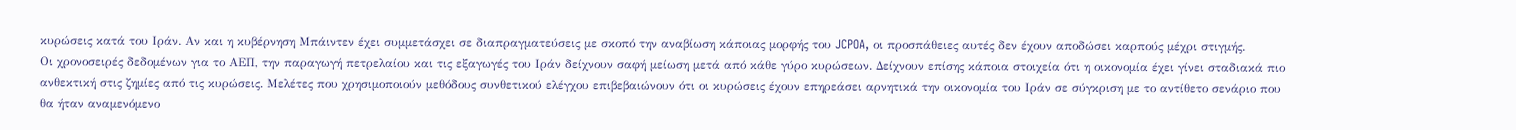κυρώσεις κατά του Ιράν. Αν και η κυβέρνηση Μπάιντεν έχει συμμετάσχει σε διαπραγματεύσεις με σκοπό την αναβίωση κάποιας μορφής του JCPOA, οι προσπάθειες αυτές δεν έχουν αποδώσει καρπούς μέχρι στιγμής.
Οι χρονοσειρές δεδομένων για το ΑΕΠ, την παραγωγή πετρελαίου και τις εξαγωγές του Ιράν δείχνουν σαφή μείωση μετά από κάθε γύρο κυρώσεων. Δείχνουν επίσης κάποια στοιχεία ότι η οικονομία έχει γίνει σταδιακά πιο ανθεκτική στις ζημίες από τις κυρώσεις. Μελέτες που χρησιμοποιούν μεθόδους συνθετικού ελέγχου επιβεβαιώνουν ότι οι κυρώσεις έχουν επηρεάσει αρνητικά την οικονομία του Ιράν σε σύγκριση με το αντίθετο σενάριο που θα ήταν αναμενόμενο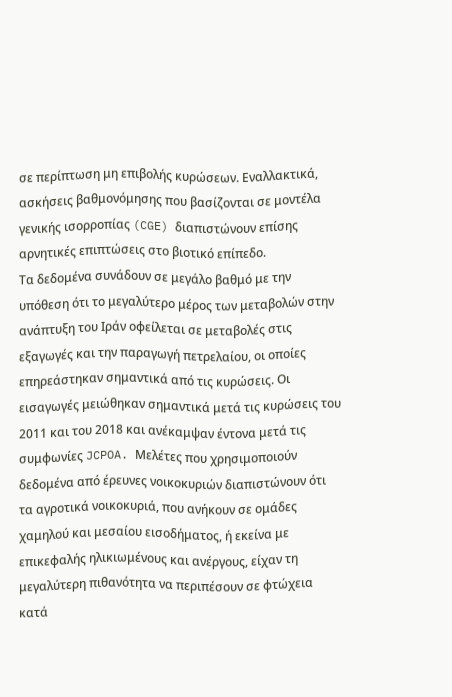σε περίπτωση μη επιβολής κυρώσεων. Εναλλακτικά, ασκήσεις βαθμονόμησης που βασίζονται σε μοντέλα γενικής ισορροπίας (CGE) διαπιστώνουν επίσης αρνητικές επιπτώσεις στο βιοτικό επίπεδο.
Τα δεδομένα συνάδουν σε μεγάλο βαθμό με την υπόθεση ότι το μεγαλύτερο μέρος των μεταβολών στην ανάπτυξη του Ιράν οφείλεται σε μεταβολές στις εξαγωγές και την παραγωγή πετρελαίου, οι οποίες επηρεάστηκαν σημαντικά από τις κυρώσεις. Οι εισαγωγές μειώθηκαν σημαντικά μετά τις κυρώσεις του 2011 και του 2018 και ανέκαμψαν έντονα μετά τις συμφωνίες JCPOA. Μελέτες που χρησιμοποιούν δεδομένα από έρευνες νοικοκυριών διαπιστώνουν ότι τα αγροτικά νοικοκυριά, που ανήκουν σε ομάδες χαμηλού και μεσαίου εισοδήματος, ή εκείνα με επικεφαλής ηλικιωμένους και ανέργους, είχαν τη μεγαλύτερη πιθανότητα να περιπέσουν σε φτώχεια κατά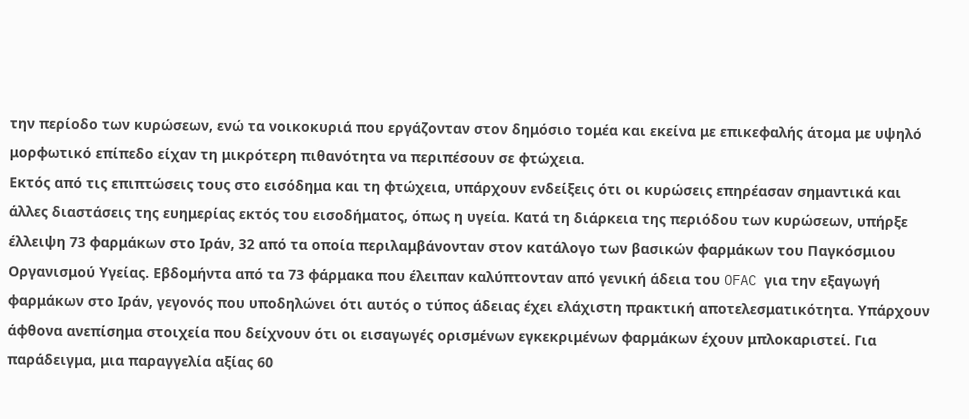την περίοδο των κυρώσεων, ενώ τα νοικοκυριά που εργάζονταν στον δημόσιο τομέα και εκείνα με επικεφαλής άτομα με υψηλό μορφωτικό επίπεδο είχαν τη μικρότερη πιθανότητα να περιπέσουν σε φτώχεια.
Εκτός από τις επιπτώσεις τους στο εισόδημα και τη φτώχεια, υπάρχουν ενδείξεις ότι οι κυρώσεις επηρέασαν σημαντικά και άλλες διαστάσεις της ευημερίας εκτός του εισοδήματος, όπως η υγεία. Κατά τη διάρκεια της περιόδου των κυρώσεων, υπήρξε έλλειψη 73 φαρμάκων στο Ιράν, 32 από τα οποία περιλαμβάνονταν στον κατάλογο των βασικών φαρμάκων του Παγκόσμιου Οργανισμού Υγείας. Εβδομήντα από τα 73 φάρμακα που έλειπαν καλύπτονταν από γενική άδεια του OFAC για την εξαγωγή φαρμάκων στο Ιράν, γεγονός που υποδηλώνει ότι αυτός ο τύπος άδειας έχει ελάχιστη πρακτική αποτελεσματικότητα. Υπάρχουν άφθονα ανεπίσημα στοιχεία που δείχνουν ότι οι εισαγωγές ορισμένων εγκεκριμένων φαρμάκων έχουν μπλοκαριστεί. Για παράδειγμα, μια παραγγελία αξίας 60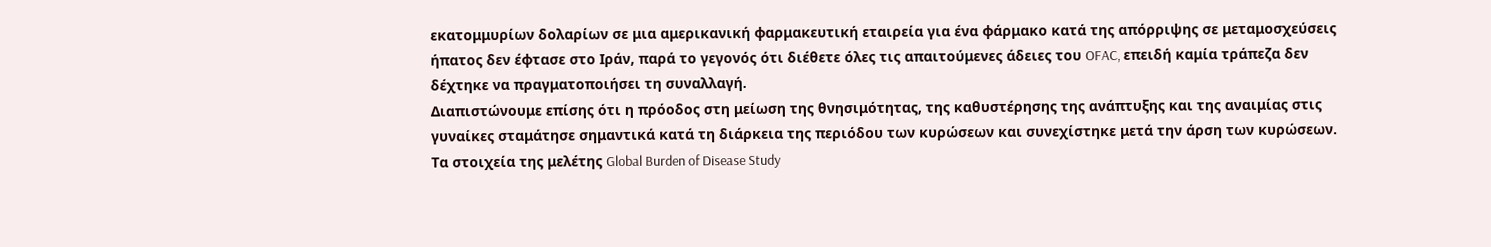εκατομμυρίων δολαρίων σε μια αμερικανική φαρμακευτική εταιρεία για ένα φάρμακο κατά της απόρριψης σε μεταμοσχεύσεις ήπατος δεν έφτασε στο Ιράν, παρά το γεγονός ότι διέθετε όλες τις απαιτούμενες άδειες του OFAC, επειδή καμία τράπεζα δεν δέχτηκε να πραγματοποιήσει τη συναλλαγή.
Διαπιστώνουμε επίσης ότι η πρόοδος στη μείωση της θνησιμότητας, της καθυστέρησης της ανάπτυξης και της αναιμίας στις γυναίκες σταμάτησε σημαντικά κατά τη διάρκεια της περιόδου των κυρώσεων και συνεχίστηκε μετά την άρση των κυρώσεων. Τα στοιχεία της μελέτης Global Burden of Disease Study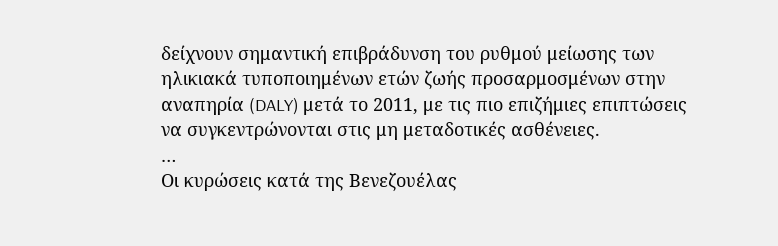δείχνουν σημαντική επιβράδυνση του ρυθμού μείωσης των ηλικιακά τυποποιημένων ετών ζωής προσαρμοσμένων στην αναπηρία (DALY) μετά το 2011, με τις πιο επιζήμιες επιπτώσεις να συγκεντρώνονται στις μη μεταδοτικές ασθένειες.
…
Οι κυρώσεις κατά της Βενεζουέλας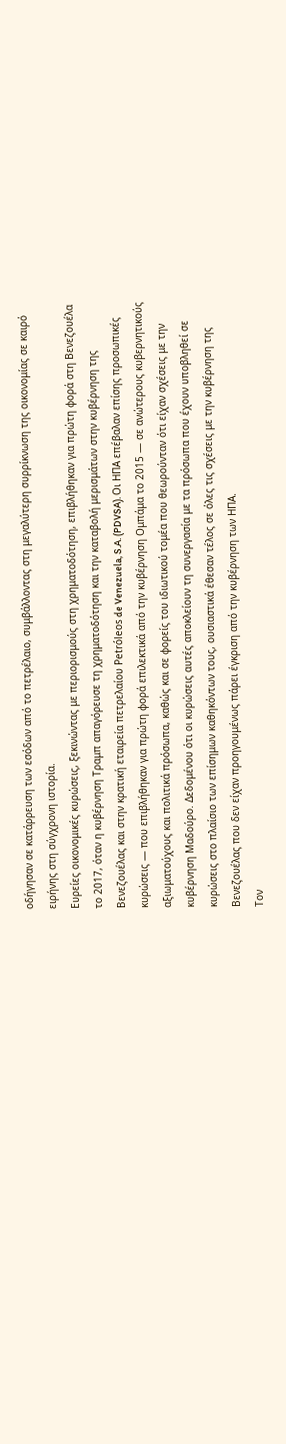οδήγησαν σε κατάρρευση των εσόδων από το πετρέλαιο, συμβάλλοντας στη μεγαλύτερη συρρίκνωση της οικονομίας σε καιρό ειρήνης στη σύγχρονη ιστορία.
Ευρείες οικονομικές κυρώσεις, ξεκινώντας με περιορισμούς στη χρηματοδότηση, επιβλήθηκαν για πρώτη φορά στη Βενεζουέλα το 2017, όταν η κυβέρνηση Τραμπ απαγόρευσε τη χρηματοδότηση και την καταβολή μερισμάτων στην κυβέρνηση της Βενεζουέλας και στην κρατική εταιρεία πετρελαίου Petróleos de Venezuela, S.A. (PDVSA). Οι ΗΠΑ επέβαλαν επίσης προσωπικές κυρώσεις — που επιβλήθηκαν για πρώτη φορά επιλεκτικά από την κυβέρνηση Ομπάμα το 2015 — σε ανώτερους κυβερνητικούς αξιωματούχους και πολιτικά πρόσωπα, καθώς και σε φορείς του ιδιωτικού τομέα που θεωρούνταν ότι είχαν σχέσεις με την κυβέρνηση Μαδούρο. Δεδομένου ότι οι κυρώσεις αυτές αποκλείουν τη συνεργασία με τα πρόσωπα που έχουν υποβληθεί σε κυρώσεις στο πλαίσιο των επίσημων καθηκόντων τους, ουσιαστικά έθεσαν τέλος σε όλες τις σχέσεις με την κυβέρνηση της Βενεζουέλας που δεν είχαν προηγουμένως πάρει έγκριση από την κυβέρνηση των ΗΠΑ.
Τον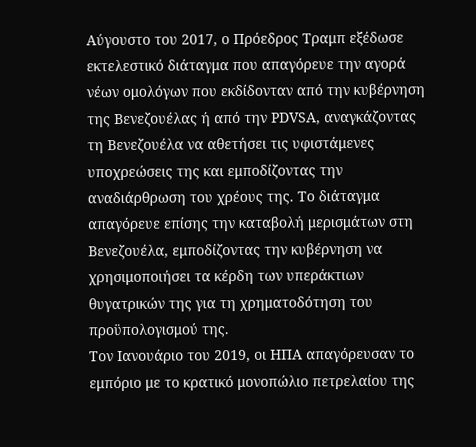Αύγουστο του 2017, ο Πρόεδρος Τραμπ εξέδωσε εκτελεστικό διάταγμα που απαγόρευε την αγορά νέων ομολόγων που εκδίδονταν από την κυβέρνηση της Βενεζουέλας ή από την PDVSA, αναγκάζοντας τη Βενεζουέλα να αθετήσει τις υφιστάμενες υποχρεώσεις της και εμποδίζοντας την αναδιάρθρωση του χρέους της. Το διάταγμα απαγόρευε επίσης την καταβολή μερισμάτων στη Βενεζουέλα, εμποδίζοντας την κυβέρνηση να χρησιμοποιήσει τα κέρδη των υπεράκτιων θυγατρικών της για τη χρηματοδότηση του προϋπολογισμού της.
Τον Ιανουάριο του 2019, οι ΗΠΑ απαγόρευσαν το εμπόριο με το κρατικό μονοπώλιο πετρελαίου της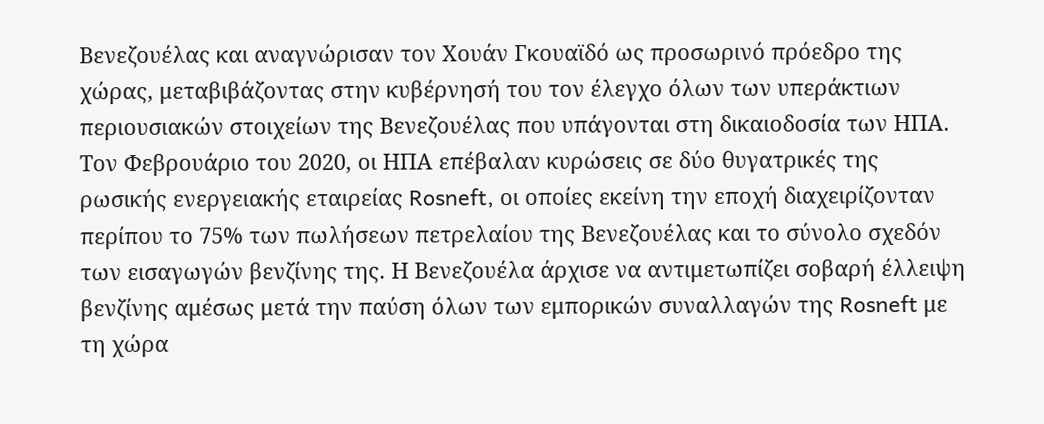Βενεζουέλας και αναγνώρισαν τον Χουάν Γκουαϊδό ως προσωρινό πρόεδρο της χώρας, μεταβιβάζοντας στην κυβέρνησή του τον έλεγχο όλων των υπεράκτιων περιουσιακών στοιχείων της Βενεζουέλας που υπάγονται στη δικαιοδοσία των ΗΠΑ.
Τον Φεβρουάριο του 2020, οι ΗΠΑ επέβαλαν κυρώσεις σε δύο θυγατρικές της ρωσικής ενεργειακής εταιρείας Rosneft, οι οποίες εκείνη την εποχή διαχειρίζονταν περίπου το 75% των πωλήσεων πετρελαίου της Βενεζουέλας και το σύνολο σχεδόν των εισαγωγών βενζίνης της. Η Βενεζουέλα άρχισε να αντιμετωπίζει σοβαρή έλλειψη βενζίνης αμέσως μετά την παύση όλων των εμπορικών συναλλαγών της Rosneft με τη χώρα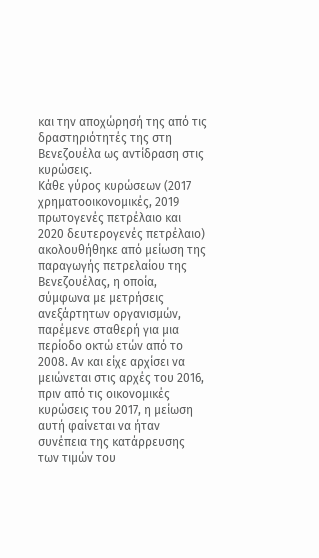και την αποχώρησή της από τις δραστηριότητές της στη Βενεζουέλα ως αντίδραση στις κυρώσεις.
Κάθε γύρος κυρώσεων (2017 χρηματοοικονομικές, 2019 πρωτογενές πετρέλαιο και 2020 δευτερογενές πετρέλαιο) ακολουθήθηκε από μείωση της παραγωγής πετρελαίου της Βενεζουέλας, η οποία, σύμφωνα με μετρήσεις ανεξάρτητων οργανισμών, παρέμενε σταθερή για μια περίοδο οκτώ ετών από το 2008. Αν και είχε αρχίσει να μειώνεται στις αρχές του 2016, πριν από τις οικονομικές κυρώσεις του 2017, η μείωση αυτή φαίνεται να ήταν συνέπεια της κατάρρευσης των τιμών του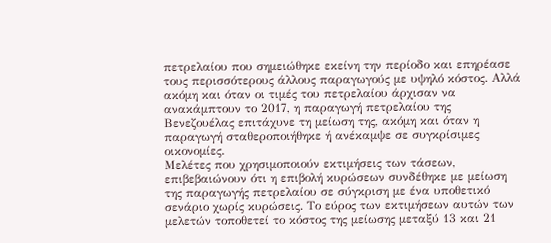πετρελαίου που σημειώθηκε εκείνη την περίοδο και επηρέασε τους περισσότερους άλλους παραγωγούς με υψηλό κόστος. Αλλά ακόμη και όταν οι τιμές του πετρελαίου άρχισαν να ανακάμπτουν το 2017, η παραγωγή πετρελαίου της Βενεζουέλας επιτάχυνε τη μείωση της, ακόμη και όταν η παραγωγή σταθεροποιήθηκε ή ανέκαμψε σε συγκρίσιμες οικονομίες.
Μελέτες που χρησιμοποιούν εκτιμήσεις των τάσεων, επιβεβαιώνουν ότι η επιβολή κυρώσεων συνδέθηκε με μείωση της παραγωγής πετρελαίου σε σύγκριση με ένα υποθετικό σενάριο χωρίς κυρώσεις. Το εύρος των εκτιμήσεων αυτών των μελετών τοποθετεί το κόστος της μείωσης μεταξύ 13 και 21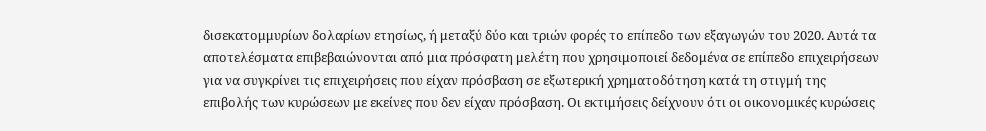δισεκατομμυρίων δολαρίων ετησίως, ή μεταξύ δύο και τριών φορές το επίπεδο των εξαγωγών του 2020. Αυτά τα αποτελέσματα επιβεβαιώνονται από μια πρόσφατη μελέτη που χρησιμοποιεί δεδομένα σε επίπεδο επιχειρήσεων για να συγκρίνει τις επιχειρήσεις που είχαν πρόσβαση σε εξωτερική χρηματοδότηση κατά τη στιγμή της επιβολής των κυρώσεων με εκείνες που δεν είχαν πρόσβαση. Οι εκτιμήσεις δείχνουν ότι οι οικονομικές κυρώσεις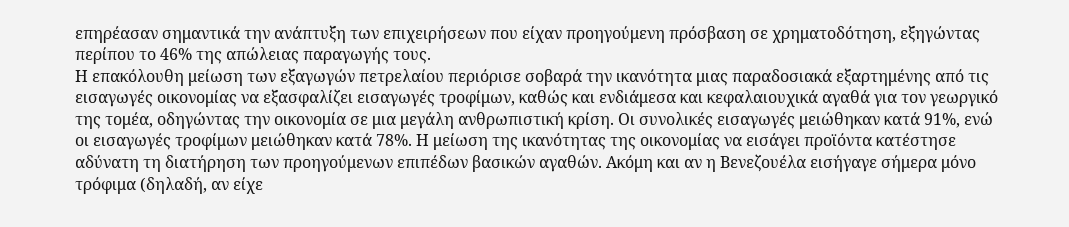επηρέασαν σημαντικά την ανάπτυξη των επιχειρήσεων που είχαν προηγούμενη πρόσβαση σε χρηματοδότηση, εξηγώντας περίπου το 46% της απώλειας παραγωγής τους.
Η επακόλουθη μείωση των εξαγωγών πετρελαίου περιόρισε σοβαρά την ικανότητα μιας παραδοσιακά εξαρτημένης από τις εισαγωγές οικονομίας να εξασφαλίζει εισαγωγές τροφίμων, καθώς και ενδιάμεσα και κεφαλαιουχικά αγαθά για τον γεωργικό της τομέα, οδηγώντας την οικονομία σε μια μεγάλη ανθρωπιστική κρίση. Οι συνολικές εισαγωγές μειώθηκαν κατά 91%, ενώ οι εισαγωγές τροφίμων μειώθηκαν κατά 78%. Η μείωση της ικανότητας της οικονομίας να εισάγει προϊόντα κατέστησε αδύνατη τη διατήρηση των προηγούμενων επιπέδων βασικών αγαθών. Ακόμη και αν η Βενεζουέλα εισήγαγε σήμερα μόνο τρόφιμα (δηλαδή, αν είχε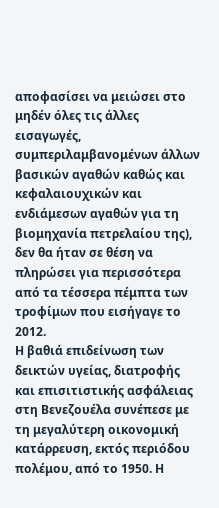αποφασίσει να μειώσει στο μηδέν όλες τις άλλες εισαγωγές, συμπεριλαμβανομένων άλλων βασικών αγαθών καθώς και κεφαλαιουχικών και ενδιάμεσων αγαθών για τη βιομηχανία πετρελαίου της), δεν θα ήταν σε θέση να πληρώσει για περισσότερα από τα τέσσερα πέμπτα των τροφίμων που εισήγαγε το 2012.
Η βαθιά επιδείνωση των δεικτών υγείας, διατροφής και επισιτιστικής ασφάλειας στη Βενεζουέλα συνέπεσε με τη μεγαλύτερη οικονομική κατάρρευση, εκτός περιόδου πολέμου, από το 1950. Η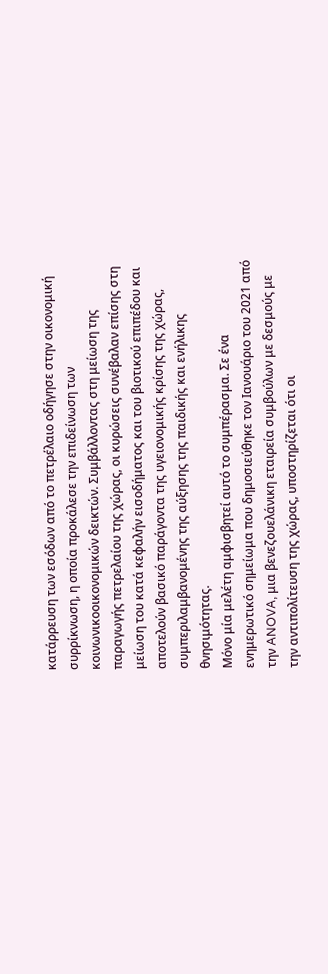κατάρρευση των εσόδων από το πετρέλαιο οδήγησε στην οικονομική συρρίκνωση, η οποία προκάλεσε την επιδείνωση των κοινωνικοοικονομικών δεικτών. Συμβάλλοντας στη μείωση της παραγωγής πετρελαίου της χώρας, οι κυρώσεις συνέβαλαν επίσης στη μείωση του κατά κεφαλήν εισοδήματος και του βιοτικού επιπέδου και αποτελούν βασικό παράγοντα της υγειονομικής κρίσης της χώρας, συμπεριλαμβανομένης της αύξησης της παιδικής και ενήλικης θνησιμότητας.
Μόνο μία μελέτη αμφισβητεί αυτό το συμπέρασμα. Σε ένα ενημερωτικό σημείωμα που δημοσιεύθηκε τον Ιανουάριο του 2021 από την ANOVA, μια βενεζουελάνικη εταιρεία συμβούλων με δεσμούς με την αντιπολίτευση της χώρας, υποστηρίζεται ότι οι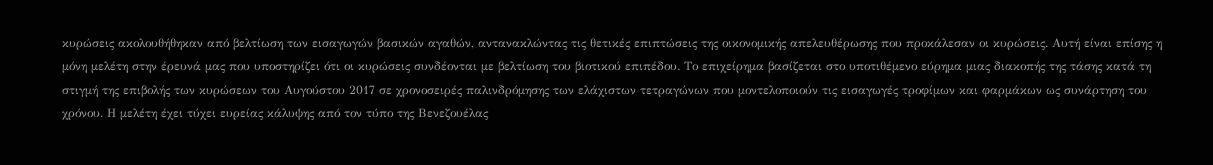κυρώσεις ακολουθήθηκαν από βελτίωση των εισαγωγών βασικών αγαθών, αντανακλώντας τις θετικές επιπτώσεις της οικονομικής απελευθέρωσης που προκάλεσαν οι κυρώσεις. Αυτή είναι επίσης η μόνη μελέτη στην έρευνά μας που υποστηρίζει ότι οι κυρώσεις συνδέονται με βελτίωση του βιοτικού επιπέδου. Το επιχείρημα βασίζεται στο υποτιθέμενο εύρημα μιας διακοπής της τάσης κατά τη στιγμή της επιβολής των κυρώσεων του Αυγούστου 2017 σε χρονοσειρές παλινδρόμησης των ελάχιστων τετραγώνων που μοντελοποιούν τις εισαγωγές τροφίμων και φαρμάκων ως συνάρτηση του χρόνου. Η μελέτη έχει τύχει ευρείας κάλυψης από τον τύπο της Βενεζουέλας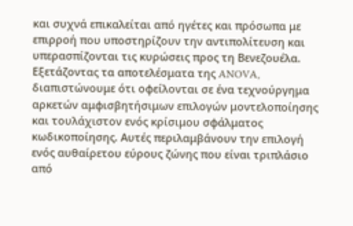και συχνά επικαλείται από ηγέτες και πρόσωπα με επιρροή που υποστηρίζουν την αντιπολίτευση και υπερασπίζονται τις κυρώσεις προς τη Βενεζουέλα.
Εξετάζοντας τα αποτελέσματα της ANOVA, διαπιστώνουμε ότι οφείλονται σε ένα τεχνούργημα αρκετών αμφισβητήσιμων επιλογών μοντελοποίησης και τουλάχιστον ενός κρίσιμου σφάλματος κωδικοποίησης. Αυτές περιλαμβάνουν την επιλογή ενός αυθαίρετου εύρους ζώνης που είναι τριπλάσιο από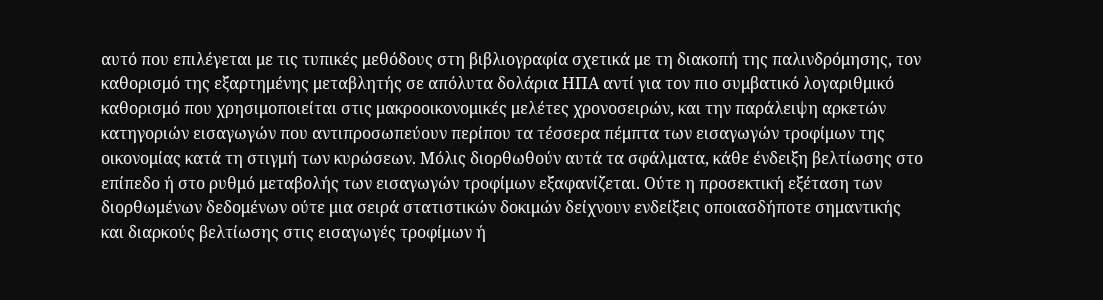αυτό που επιλέγεται με τις τυπικές μεθόδους στη βιβλιογραφία σχετικά με τη διακοπή της παλινδρόμησης, τον καθορισμό της εξαρτημένης μεταβλητής σε απόλυτα δολάρια ΗΠΑ αντί για τον πιο συμβατικό λογαριθμικό καθορισμό που χρησιμοποιείται στις μακροοικονομικές μελέτες χρονοσειρών, και την παράλειψη αρκετών κατηγοριών εισαγωγών που αντιπροσωπεύουν περίπου τα τέσσερα πέμπτα των εισαγωγών τροφίμων της οικονομίας κατά τη στιγμή των κυρώσεων. Μόλις διορθωθούν αυτά τα σφάλματα, κάθε ένδειξη βελτίωσης στο επίπεδο ή στο ρυθμό μεταβολής των εισαγωγών τροφίμων εξαφανίζεται. Ούτε η προσεκτική εξέταση των διορθωμένων δεδομένων ούτε μια σειρά στατιστικών δοκιμών δείχνουν ενδείξεις οποιασδήποτε σημαντικής και διαρκούς βελτίωσης στις εισαγωγές τροφίμων ή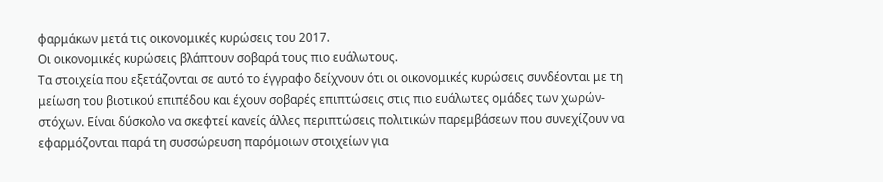φαρμάκων μετά τις οικονομικές κυρώσεις του 2017.
Οι οικονομικές κυρώσεις βλάπτουν σοβαρά τους πιο ευάλωτους.
Τα στοιχεία που εξετάζονται σε αυτό το έγγραφο δείχνουν ότι οι οικονομικές κυρώσεις συνδέονται με τη μείωση του βιοτικού επιπέδου και έχουν σοβαρές επιπτώσεις στις πιο ευάλωτες ομάδες των χωρών-στόχων. Είναι δύσκολο να σκεφτεί κανείς άλλες περιπτώσεις πολιτικών παρεμβάσεων που συνεχίζουν να εφαρμόζονται παρά τη συσσώρευση παρόμοιων στοιχείων για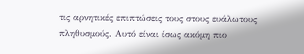τις αρνητικές επιπτώσεις τους στους ευάλωτους πληθυσμούς. Αυτό είναι ίσως ακόμη πιο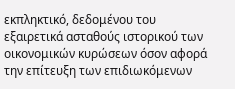εκπληκτικό, δεδομένου του εξαιρετικά ασταθούς ιστορικού των οικονομικών κυρώσεων όσον αφορά την επίτευξη των επιδιωκόμενων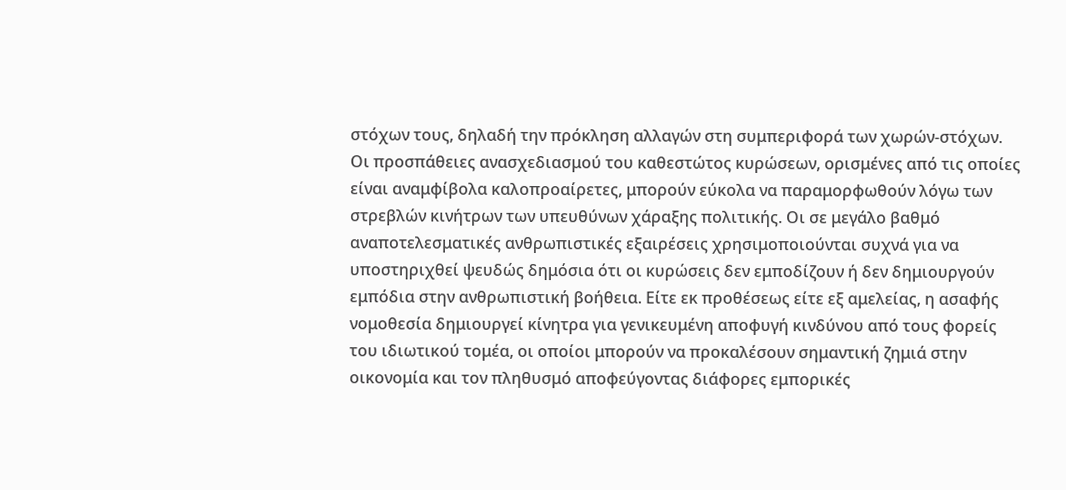στόχων τους, δηλαδή την πρόκληση αλλαγών στη συμπεριφορά των χωρών-στόχων.
Οι προσπάθειες ανασχεδιασμού του καθεστώτος κυρώσεων, ορισμένες από τις οποίες είναι αναμφίβολα καλοπροαίρετες, μπορούν εύκολα να παραμορφωθούν λόγω των στρεβλών κινήτρων των υπευθύνων χάραξης πολιτικής. Οι σε μεγάλο βαθμό αναποτελεσματικές ανθρωπιστικές εξαιρέσεις χρησιμοποιούνται συχνά για να υποστηριχθεί ψευδώς δημόσια ότι οι κυρώσεις δεν εμποδίζουν ή δεν δημιουργούν εμπόδια στην ανθρωπιστική βοήθεια. Είτε εκ προθέσεως είτε εξ αμελείας, η ασαφής νομοθεσία δημιουργεί κίνητρα για γενικευμένη αποφυγή κινδύνου από τους φορείς του ιδιωτικού τομέα, οι οποίοι μπορούν να προκαλέσουν σημαντική ζημιά στην οικονομία και τον πληθυσμό αποφεύγοντας διάφορες εμπορικές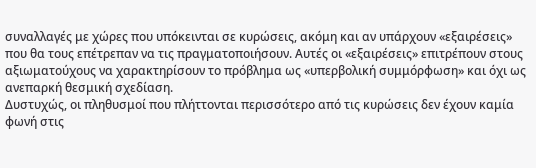συναλλαγές με χώρες που υπόκεινται σε κυρώσεις, ακόμη και αν υπάρχουν «εξαιρέσεις» που θα τους επέτρεπαν να τις πραγματοποιήσουν. Αυτές οι «εξαιρέσεις» επιτρέπουν στους αξιωματούχους να χαρακτηρίσουν το πρόβλημα ως «υπερβολική συμμόρφωση» και όχι ως ανεπαρκή θεσμική σχεδίαση.
Δυστυχώς, οι πληθυσμοί που πλήττονται περισσότερο από τις κυρώσεις δεν έχουν καμία φωνή στις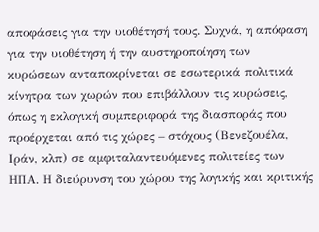αποφάσεις για την υιοθέτησή τους. Συχνά, η απόφαση για την υιοθέτηση ή την αυστηροποίηση των κυρώσεων ανταποκρίνεται σε εσωτερικά πολιτικά κίνητρα των χωρών που επιβάλλουν τις κυρώσεις, όπως η εκλογική συμπεριφορά της διασποράς που προέρχεται από τις χώρες – στόχους (Βενεζουέλα, Ιράν, κλπ) σε αμφιταλαντευόμενες πολιτείες των ΗΠΑ. Η διεύρυνση του χώρου της λογικής και κριτικής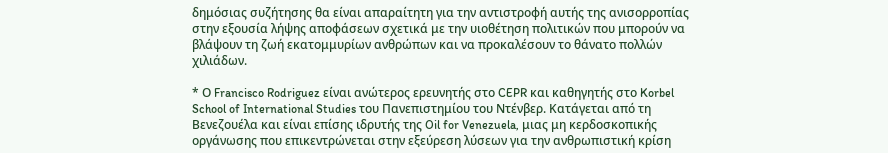δημόσιας συζήτησης θα είναι απαραίτητη για την αντιστροφή αυτής της ανισορροπίας στην εξουσία λήψης αποφάσεων σχετικά με την υιοθέτηση πολιτικών που μπορούν να βλάψουν τη ζωή εκατομμυρίων ανθρώπων και να προκαλέσουν το θάνατο πολλών χιλιάδων.

* Ο Francisco Rodriguez είναι ανώτερος ερευνητής στο CEPR και καθηγητής στο Korbel School of International Studies του Πανεπιστημίου του Ντένβερ. Κατάγεται από τη Βενεζουέλα και είναι επίσης ιδρυτής της Oil for Venezuela, μιας μη κερδοσκοπικής οργάνωσης που επικεντρώνεται στην εξεύρεση λύσεων για την ανθρωπιστική κρίση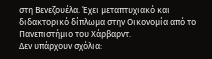στη Βενεζουέλα. Έχει μεταπτυχιακό και διδακτορικό δίπλωμα στην Oικονομία από το Πανεπιστήμιο του Χάρβαρντ.
Δεν υπάρχουν σχόλια: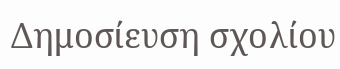Δημοσίευση σχολίου